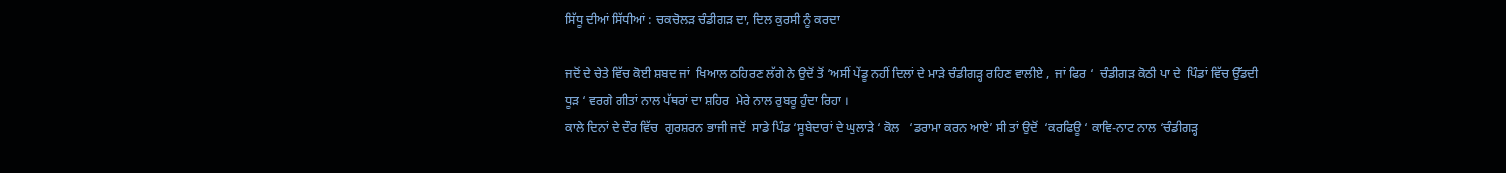ਸਿੱਧੂ ਦੀਆਂ ਸਿੱਧੀਆਂ : ਚਕਚੋਲੜ ਚੰਡੀਗੜ ਦਾ, ਦਿਲ ਕੁਰਸੀ ਨੂੰ ਕਰਦਾ

ਜਦੋਂ ਦੇ ਚੇਤੇ ਵਿੱਚ ਕੋਈ ਸ਼ਬਦ ਜਾਂ  ਖਿਆਲ ਠਹਿਰਣ ਲੱਗੇ ਨੇ ਉਦੋਂ ਤੋਂ ‘ਅਸੀਂ ਪੇਂਡੂ ਨਹੀਂ ਦਿਲਾਂ ਦੇ ਮਾੜੇ ਚੰਡੀਗੜ੍ਹ ਰਹਿਣ ਵਾਲੀਏ ,  ਜਾਂ ਫਿਰ ‘  ਚੰਡੀਗੜ ਕੋਠੀ ਪਾ ਦੇ  ਪਿੰਡਾਂ ਵਿੱਚ ਉੱਡਦੀ ਧੂੜ ‘ ਵਰਗੇ ਗੀਤਾਂ ਨਾਲ ਪੱਥਰਾਂ ਦਾ ਸ਼ਹਿਰ  ਮੇਰੇ ਨਾਲ ਰੁਬਰੂ ਹੁੰਦਾ ਰਿਹਾ ।
ਕਾਲੇ ਦਿਨਾਂ ਦੇ ਦੌਰ ਵਿੱਚ  ਗੁਰਸ਼ਰਨ ਭਾਜੀ ਜਦੋਂ  ਸਾਡੇ ਪਿੰਡ ‘ਸੂਬੇਦਾਰਾਂ ਦੇ ਘੁਲਾੜੇ ‘ ਕੋਲ   ‘ਡਰਾਮਾ ਕਰਨ ਆਏ’ ਸੀ ਤਾਂ ਉਦੋਂ  ‘ਕਰਫਿਊ ‘ ਕਾਵਿ-ਨਾਟ ਨਾਲ ‘ਚੰਡੀਗੜ੍ਹ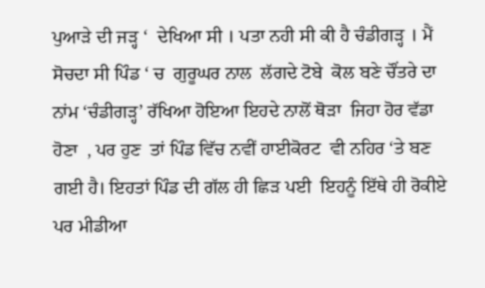ਪੁਆੜੇ ਦੀ ਜੜ੍ਹ ‘  ਦੇਖਿਆ ਸੀ । ਪਤਾ ਨਹੀ ਸੀ ਕੀ ਹੈ ਚੰਡੀਗੜ੍ਹ । ਮੈਂ ਸੋਚਦਾ ਸੀ ਪਿੰਡ ‘ ਚ  ਗੁਰੂਘਰ ਨਾਲ  ਲੱਗਦੇ ਟੋਬੇ  ਕੋਲ ਬਣੇ ਚੌਂਤਰੇ ਦਾ ਨਾਂਮ ‘ਚੰਡੀਗੜ੍ਹ’ ਰੱਖਿਆ ਹੋਇਆ ਇਹਦੇ ਨਾਲੋਂ ਥੋੜਾ  ਜਿਹਾ ਹੋਰ ਵੱਡਾ ਹੋਣਾ  , ਪਰ ਹੁਣ  ਤਾਂ ਪਿੰਡ ਵਿੱਚ ਨਵੀਂ ਹਾਈਕੋਰਟ  ਵੀ ਨਹਿਰ ‘ਤੇ ਬਣ ਗਈ ਹੈ। ਇਹਤਾਂ ਪਿੰਡ ਦੀ ਗੱਲ ਹੀ ਛਿੜ ਪਈ  ਇਹਨੂੰ ਇੱਥੇ ਹੀ ਰੋਕੀਏ  ਪਰ ਮੀਡੀਆ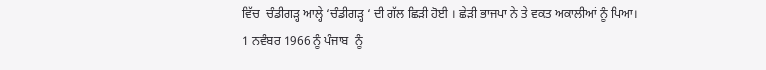ਵਿੱਚ  ਚੰਡੀਗੜ੍ਹ ਆਲ੍ਹੇ ‘ਚੰਡੀਗੜ੍ਹ ‘ ਦੀ ਗੱਲ ਛਿੜੀ ਹੋਈ । ਛੇੜੀ ਭਾਜਪਾ ਨੇ ਤੇ ਵਕਤ ਅਕਾਲੀਆਂ ਨੂੰ ਪਿਆ।
1 ਨਵੰਬਰ 1966 ਨੂੰ ਪੰਜਾਬ  ਨੂੰ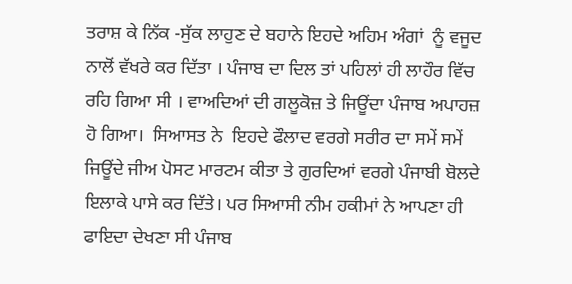ਤਰਾਸ਼ ਕੇ ਨਿੱਕ -ਸੁੱਕ ਲਾਹੁਣ ਦੇ ਬਹਾਨੇ ਇਹਦੇ ਅਹਿਮ ਅੰਗਾਂ  ਨੂੰ ਵਜੂਦ ਨਾਲੋਂ ਵੱਖਰੇ ਕਰ ਦਿੱਤਾ । ਪੰਜਾਬ ਦਾ ਦਿਲ ਤਾਂ ਪਹਿਲਾਂ ਹੀ ਲਾਹੌਰ ਵਿੱਚ ਰਹਿ ਗਿਆ ਸੀ । ਵਾਅਦਿਆਂ ਦੀ ਗਲੂਕੋਜ਼ ਤੇ ਜਿਊਂਦਾ ਪੰਜਾਬ ਅਪਾਹਜ਼ ਹੋ ਗਿਆ।  ਸਿਆਸਤ ਨੇ  ਇਹਦੇ ਫੌਲਾਦ ਵਰਗੇ ਸਰੀਰ ਦਾ ਸਮੇਂ ਸਮੇਂ  ਜਿਊਂਦੇ ਜੀਅ ਪੋਸਟ ਮਾਰਟਮ ਕੀਤਾ ਤੇ ਗੁਰਦਿਆਂ ਵਰਗੇ ਪੰਜਾਬੀ ਬੋਲਦੇ ਇਲਾਕੇ ਪਾਸੇ ਕਰ ਦਿੱਤੇ। ਪਰ ਸਿਆਸੀ ਨੀਮ ਹਕੀਮਾਂ ਨੇ ਆਪਣਾ ਹੀ ਫਾਇਦਾ ਦੇਖਣਾ ਸੀ ਪੰਜਾਬ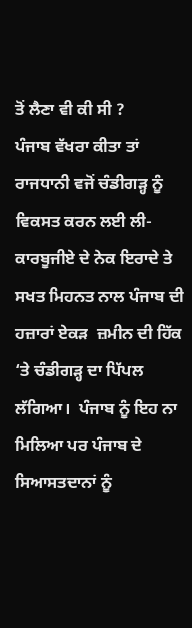ਤੋਂ ਲੈਣਾ ਵੀ ਕੀ ਸੀ ?
ਪੰਜਾਬ ਵੱਖਰਾ ਕੀਤਾ ਤਾਂ ਰਾਜਧਾਨੀ ਵਜੋਂ ਚੰਡੀਗੜ੍ਹ ਨੂੰ ਵਿਕਸਤ ਕਰਨ ਲਈ ਲੀ- ਕਾਰਬੂਜੀਏ ਦੇ ਨੇਕ ਇਰਾਦੇ ਤੇ ਸਖਤ ਮਿਹਨਤ ਨਾਲ ਪੰਜਾਬ ਦੀ ਹਜ਼ਾਰਾਂ ਏਕੜ  ਜ਼ਮੀਨ ਦੀ ਹਿੱਕ ‘ਤੇ ਚੰਡੀਗੜ੍ਹ ਦਾ ਪਿੱਪਲ  ਲੱਗਿਆ।  ਪੰਜਾਬ ਨੂੰ ਇਹ ਨਾ ਮਿਲਿਆ ਪਰ ਪੰਜਾਬ ਦੇ ਸਿਆਸਤਦਾਨਾਂ ਨੂੰ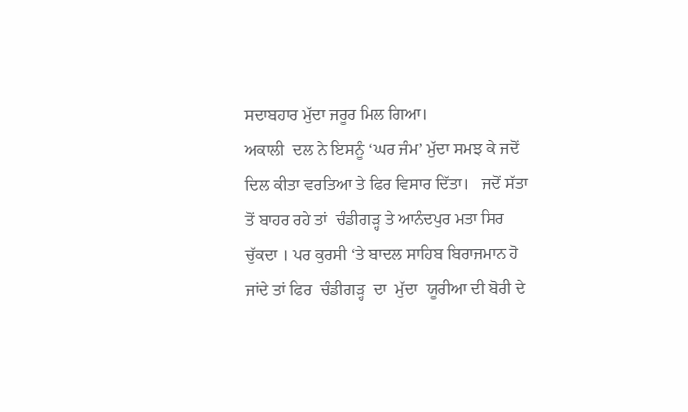ਸਦਾਬਹਾਰ ਮੁੱਦਾ ਜਰੂਰ ਮਿਲ ਗਿਆ।
ਅਕਾਲੀ  ਦਲ ਨੇ ਇਸਨੂੰ ‘ਘਰ ਜੰਮ’ ਮੁੱਦਾ ਸਮਝ ਕੇ ਜਦੋਂ ਦਿਲ ਕੀਤਾ ਵਰਤਿਆ ਤੇ ਫਿਰ ਵਿਸਾਰ ਦਿੱਤਾ।   ਜਦੋਂ ਸੱਤਾ ਤੋਂ ਬਾਹਰ ਰਹੇ ਤਾਂ  ਚੰਡੀਗੜ੍ਹ ਤੇ ਆਨੰਦਪੁਰ ਮਤਾ ਸਿਰ ਚੁੱਕਦਾ । ਪਰ ਕੁਰਸੀ ‘ਤੇ ਬਾਦਲ ਸਾਹਿਬ ਬਿਰਾਜਮਾਨ ਹੋ ਜਾਂਦੇ ਤਾਂ ਫਿਰ  ਚੰਡੀਗੜ੍ਹ  ਦਾ  ਮੁੱਦਾ  ਯੂਰੀਆ ਦੀ ਬੋਰੀ ਦੇ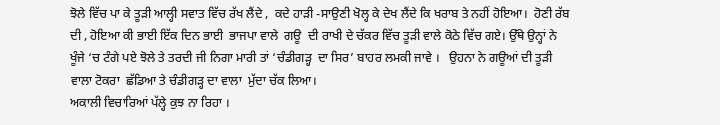ਝੋਲੇ ਵਿੱਚ ਪਾ ਕੇ ਤੂੜੀ ਆਲ੍ਹੀ ਸਵਾਤ ਵਿੱਚ ਰੱਖ ਲੈਂਦੇ ,  ਕਦੇ ਹਾੜੀ -ਸਾਉਣੀ ਖੋਲ੍ਹ ਕੇ ਦੇਖ ਲੈਂਦੇ ਕਿ ਖਰਾਬ ਤੇ ਨਹੀਂ ਹੋਇਆ।  ਹੋਣੀ ਰੱਬ  ਦੀ , ਹੋਇਆ ਕੀ ਭਾਈ ਇੱਕ ਦਿਨ ਭਾਈ  ਭਾਜਪਾ ਵਾਲੇ  ਗਊ  ਦੀ ਰਾਖੀ ਦੇ ਚੱਕਰ ਵਿੱਚ ਤੂੜੀ ਵਾਲੇ ਕੋਠੇ ਵਿੱਚ ਗਏ। ਉੱਥੇ ਉਨ੍ਹਾਂ ਨੇ ਖੂੰਜੇ ‘ਚ ਟੰਗੇ ਪਏ ਝੋਲੇ ਤੇ ਤਰਦੀ ਜੀ ਨਿਗਾ ਮਾਰੀ ਤਾਂ ‘ਚੰਡੀਗੜ੍ਹ  ਦਾ ਸਿਰ’ ਬਾਹਰ ਲਮਕੀ ਜਾਵੇ ।   ਉਹਨਾ ਨੇ ਗਊਆਂ ਦੀ ਤੂੜੀ ਵਾਲਾ ਟੋਕਰਾ  ਛੱਡਿਆ ਤੇ ਚੰਡੀਗੜ੍ਹ ਦਾ ਵਾਲਾ  ਮੁੱਦਾ ਚੱਕ ਲਿਆ।
ਅਕਾਲੀ ਵਿਚਾਰਿਆਂ ਪੱਲ੍ਹੇ ਕੁਝ ਨਾ ਰਿਹਾ ।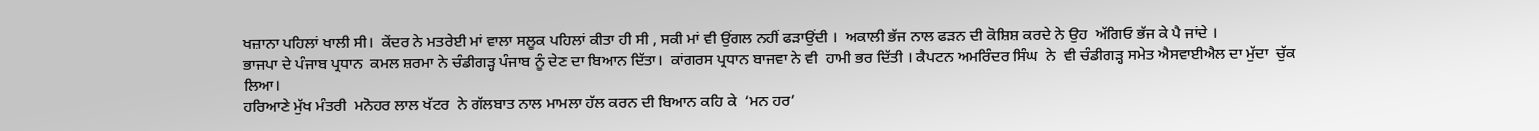ਖਜ਼ਾਨਾ ਪਹਿਲਾਂ ਖਾਲੀ ਸੀ।  ਕੇਂਦਰ ਨੇ ਮਤਰੇਈ ਮਾਂ ਵਾਲਾ ਸਲੂਕ ਪਹਿਲਾਂ ਕੀਤਾ ਹੀ ਸੀ , ਸਕੀ ਮਾਂ ਵੀ ਉਂਗਲ ਨਹੀਂ ਫੜਾਉਂਦੀ ।  ਅਕਾਲੀ ਭੱਜ ਨਾਲ ਫੜਨ ਦੀ ਕੋਸ਼ਿਸ਼ ਕਰਦੇ ਨੇ ਉਹ  ਅੱਗਿਓ ਭੱਜ ਕੇ ਪੈ ਜਾਂਦੇ ।
ਭਾਜਪਾ ਦੇ ਪੰਜਾਬ ਪ੍ਰਧਾਨ  ਕਮਲ ਸ਼ਰਮਾ ਨੇ ਚੰਡੀਗੜ੍ਹ ਪੰਜਾਬ ਨੂੰ ਦੇਣ ਦਾ ਬਿਆਨ ਦਿੱਤਾ।  ਕਾਂਗਰਸ ਪ੍ਰਧਾਨ ਬਾਜਵਾ ਨੇ ਵੀ  ਹਾਮੀ ਭਰ ਦਿੱਤੀ । ਕੈਪਟਨ ਅਮਰਿੰਦਰ ਸਿੰਘ  ਨੇ  ਵੀ ਚੰਡੀਗੜ੍ਹ ਸਮੇਤ ਐਸਵਾਈਐਲ ਦਾ ਮੁੱਦਾ  ਚੁੱਕ ਲਿਆ।
ਹਰਿਆਣੇ ਮੁੱਖ ਮੰਤਰੀ  ਮਨੋਹਰ ਲਾਲ ਖੱਟਰ  ਨੇ ਗੱਲਬਾਤ ਨਾਲ ਮਾਮਲਾ ਹੱਲ ਕਰਨ ਦੀ ਬਿਆਨ ਕਹਿ ਕੇ  ‘ਮਨ ਹਰ’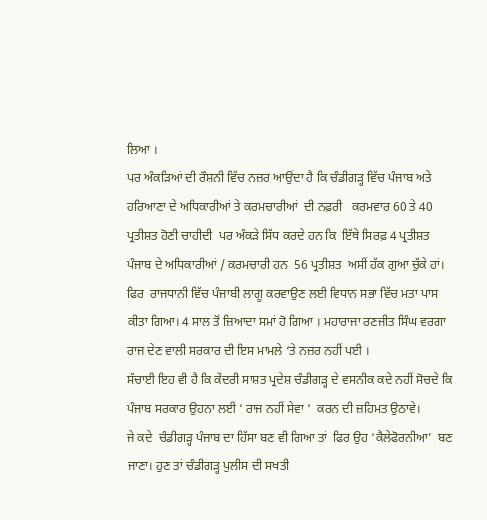ਲਿਆ ।
ਪਰ ਅੰਕੜਿਆਂ ਦੀ ਰੌਸ਼ਨੀ ਵਿੱਚ ਨਜ਼ਰ ਆਉਂਦਾ ਹੈ ਕਿ ਚੰਡੀਗੜ੍ਹ ਵਿੱਚ ਪੰਜਾਬ ਅਤੇ ਹਰਿਆਣਾ ਦੇ ਅਧਿਕਾਰੀਆਂ ਤੇ ਕਰਮਚਾਰੀਆਂ  ਦੀ ਨਫ਼ਰੀ   ਕਰਮਵਾਰ 60 ਤੇ 40 ਪ੍ਰਤੀਸ਼ਤ ਹੋਣੀ ਚਾਹੀਦੀ  ਪਰ ਅੰਕੜੇ ਸਿੱਧ ਕਰਦੇ ਹਨ ਕਿ  ਇੱਥੇ ਸਿਰਫ਼ 4 ਪ੍ਰਤੀਸ਼ਤ ਪੰਜਾਬ ਦੇ ਅਧਿਕਾਰੀਆਂ / ਕਰਮਚਾਰੀ ਹਨ  56 ਪ੍ਰਤੀਸ਼ਤ  ਅਸੀਂ ਹੱਕ ਗੁਆ ਚੁੱਕੇ ਹਾਂ।
ਫਿਰ  ਰਾਜਧਾਨੀ ਵਿੱਚ ਪੰਜਾਬੀ ਲਾਗੂ ਕਰਵਾਉਣ ਲਈ ਵਿਧਾਨ ਸਭਾ ਵਿੱਚ ਮਤਾ ਪਾਸ ਕੀਤਾ ਗਿਆ। 4 ਸਾਲ ਤੋਂ ਜ਼ਿਆਦਾ ਸਮਾਂ ਹੋ ਗਿਆ । ਮਹਾਰਾਜਾ ਰਣਜੀਤ ਸਿੰਘ ਵਰਗਾ ਰਾਜ ਦੇਣ ਵਾਲੀ ਸਰਕਾਰ ਦੀ ਇਸ ਮਾਮਲੇ ‘ਤੇ ਨਜ਼ਰ ਨਹੀਂ ਪਈ ।
ਸੱਚਾਈ ਇਹ ਵੀ ਹੈ ਕਿ ਕੇਂਦਰੀ ਸਾਸ਼ਤ ਪ੍ਰਦੇਸ਼ ਚੰਡੀਗੜ੍ਹ ਦੇ ਵਸਨੀਕ ਕਦੇ ਨਹੀਂ ਸੋਚਦੇ ਕਿ ਪੰਜਾਬ ਸਰਕਾਰ ਉਹਨਾ ਲਈ ‘ ਰਾਜ ਨਹੀਂ ਸੇਵਾ ‘  ਕਰਨ ਦੀ ਜ਼ਹਿਮਤ ਉਠਾਵੇ।
ਜੇ ਕਦੇ  ਚੰਡੀਗੜ੍ਹ ਪੰਜਾਬ ਦਾ ਹਿੱਸਾ ਬਣ ਵੀ ਗਿਆ ਤਾਂ  ਫਿਰ ਉਹ ‘ਕੈਲੇਫੋਰਨੀਆ’  ਬਣ ਜਾਣਾ। ਹੁਣ ਤਾਂ ਚੰਡੀਗੜ੍ਹ ਪੁਲੀਸ ਦੀ ਸਖਤੀ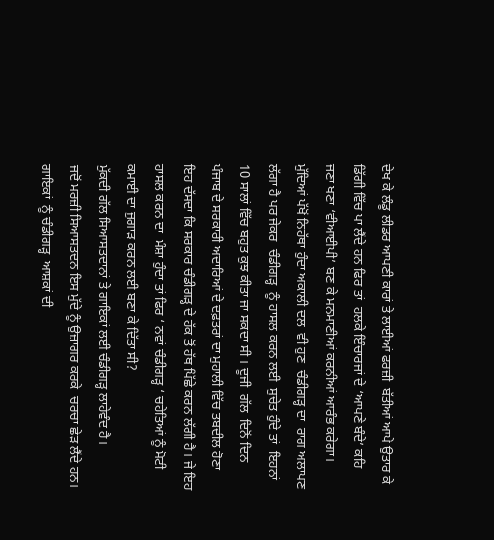ਦੇਖ ਕੇ ਲੰਡੂ ਲੀਡਰ ਆਪਣੀ ਕਾਰਾਂ ਤੇ ਲਾਈਆਂ ਫਰਜ਼ੀ  ਬੱਤੀਆਂ ਆਪੇ ਉਤਾਰ ਕੇ  ਡਿੱਗੀ ਵਿੱਚ ਪਾ ਲੈਂਦੇ ਹਨ ਫਿਰ ਤਾਂ  ਹਲਕੇ ਇੰਚਾਰਜਾਂ ਦੇ ‘ਆਪਣੇ ਬੰਦੇ’ ਕਹਿ  ਜਣਾ ਖਣਾ ‘ਵੀਆਈਪੀ’ ਬਣ ਕੇ ਮਨਮਾਣੀਆਂ ਕਰਨੀਆਂ ਆਰੰਭ ਕਰੇਗਾ।
ਮੁੱਦਿਆਂ ਪੱਖੋਂ ਨਿਹੱਥਾ ਹੁੰਦਾ ਅਕਾਲੀ ਦਲ  ਵੀ ਹੁਣ  ਚੰਡੀਗੜ੍ਹ ਦਾ  ਰਾਗ ਅਲਾਪਣ ਲੱਗਾ ਹੈ ਪਰ ਜੇਕਰ  ਚੰਡੀਗੜ੍ਹ  ਨੂੰ ਹਾਸਲ ਕਰਨ ਲਈ  ਸੁਚੇਤ ਹੁੰਦੇ ਤਾਂ  ਇਹਨਾਂ  10 ਸਾਲਾਂ ਵਿੱਚ ਬਹੁਤ ਕੁਝ ਕੀਤਾ ਜਾ ਸਕਦਾ ਸੀ । ਦੂਜੀ  ਗੱਲ  ਦਿਨੋਂ ਦਿਨ ਪੰਜਾਬ ਦੇ ਸਰਕਾਰੀ ਅਦਾਰਿਆਂ ਦੇ ਦਫ਼ਤਰਾਂ ਦਾ ਮੁਹਾਲੀ ਵਿੱਚ ਤਬਦੀਲ ਹੋਣਾ  ਇਹ ਦੱਸਦਾ ਕਿ ਸਰਕਾਰ ਚੰਡੀਗੜ੍ਹ ਦੇ ਹੱਕ ਤੋਂ ਹੱਥ ਪਿੱਛੇ ਕਰਨ ਲੱਗੀ ਹੈ। ਜੇ ਇਹ ਹਾਸਲ ਕਰਨ ਦਾ  ਮੰਸ਼ਾ ਹੁੰਦਾ ਤਾਂ ਫਿਰ ‘ ਨਵਾਂ ਚੰਡੀਗੜ੍ਹ ‘ ਚਹੇਤਿਆਂ ਨੂੰ ਮੋਟੀ ਕਮਾਈ ਦਾ ਜੁਗਾੜ ਕਰਨ ਲਈ ਬਣਾ ਕੇ ਦਿੱਤਾ ਸੀ?
ਮੁੱਕਦੀ ਗੱਲ ਸਿਆਸਤਦਾਨਾਂ ਤੇ ਗਾਇਕਾਂ ਲਈ ਚੰਡੀਗੜ੍ਹ ਲਾਹੇਵੰਦ ਹੈ।
ਜਦੋਂ ਮਰਜ਼ੀ ਸਿਆਸਤਦਨ ਇਸ ਮੁੱਦੇ ਨੂੰ ਉਜ਼ਾਗਰ ਕਰਕੇ  ਚਰਚਾ ਛੇੜ ਲੈਂਦੇ ਹਨ।  ਗਾਇਕਾਂ  ਨੂੰ ਚੰਡੀਗੜ੍ਹ  ਆਸ਼ਕਾਂ ਦੀ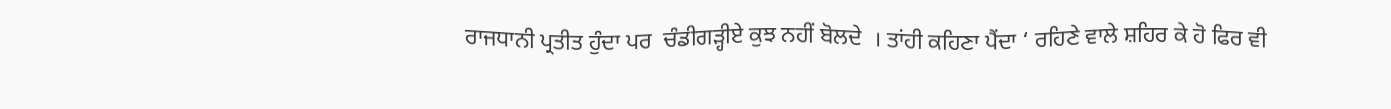ਰਾਜਧਾਨੀ ਪ੍ਰਤੀਤ ਹੁੰਦਾ ਪਰ  ਚੰਡੀਗੜ੍ਹੀਏ ਕੁਝ ਨਹੀਂ ਬੋਲਦੇ  । ਤਾਂਹੀ ਕਹਿਣਾ ਪੈਂਦਾ ‘ ਰਹਿਣੇ ਵਾਲੇ ਸ਼ਹਿਰ ਕੇ ਹੋ ਫਿਰ ਵੀ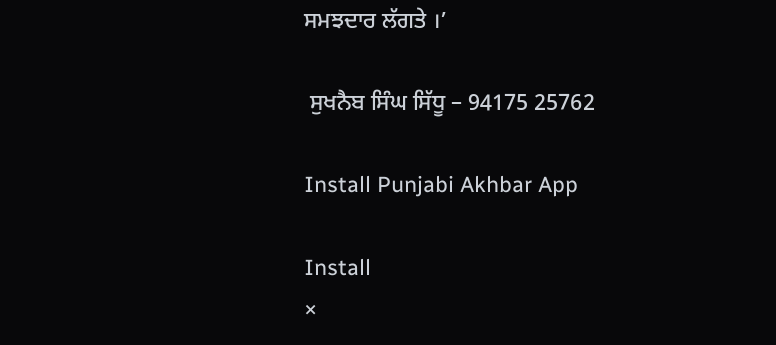ਸਮਝਦਾਰ ਲੱਗਤੇ ।’

 ਸੁਖਨੈਬ ਸਿੰਘ ਸਿੱਧੂ – 94175 25762

Install Punjabi Akhbar App

Install
×